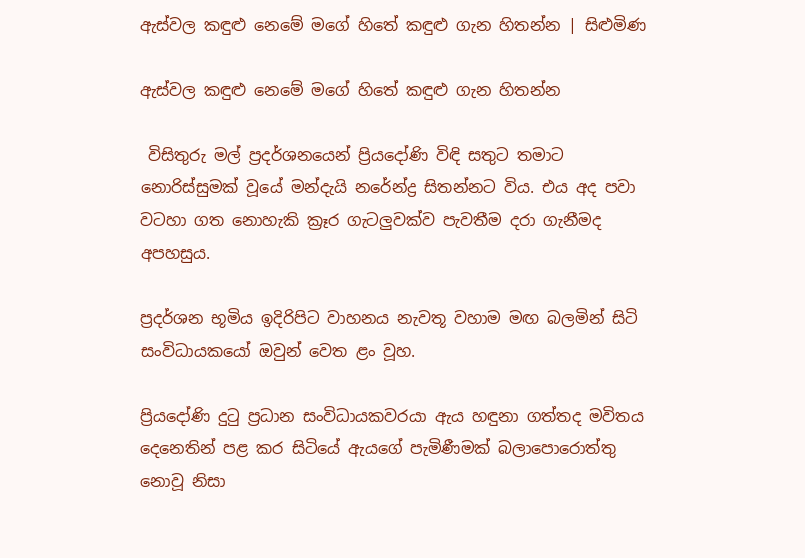ඇස්වල කඳුළු නෙමේ මගේ හිතේ කඳුළු ගැන හිතන්න | සිළුමිණ

ඇස්වල කඳුළු නෙමේ මගේ හිතේ කඳුළු ගැන හිතන්න

 විසිතුරු මල් ප්‍රදර්ශනයෙන් ප්‍රියදෝණි විඳි සතුට තමාට නොරිස්සුමක් වූයේ මන්දැයි නරේන්ද්‍ර සිතන්නට විය. එය අද පවා වටහා ගත නොහැකි ක්‍රෑර ගැටලුවක්ව පැවතීම දරා ගැනීමද අපහසුය.

ප්‍රදර්ශන භූමිය ඉදිරිපිට වාහනය නැවතූ වහාම මඟ බලමින් සිටි සංවිධායකයෝ ඔවුන් වෙත ළං වූහ.

ප්‍රියදෝණි දුටු ප්‍රධාන සංවිධායකවරයා ඇය හඳුනා ගත්තද මවිතය දෙනෙතින් පළ කර සිටියේ ඇයගේ පැමිණීමක් බලාපොරොත්තු නොවූ නිසා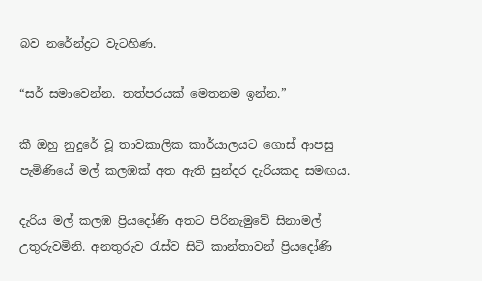බව නරේන්ද්‍රට වැටහිණ.

“සර් සමාවෙන්න. තත්පරයක් මෙතනම ඉන්න.”

කී ඔහු නුදුරේ වූ තාවකාලික කාර්යාලයට ගොස් ආපසු පැමිණියේ මල් කලඹක් අත ඇති සුන්දර දැරියකද සමඟය.

දැරිය මල් කලඹ ප්‍රියදෝණි අතට පිරිනැමුවේ සිනාමල් උතුරුවමිනි. අනතුරුව රැස්ව සිටි කාන්තාවන් ප්‍රියදෝණි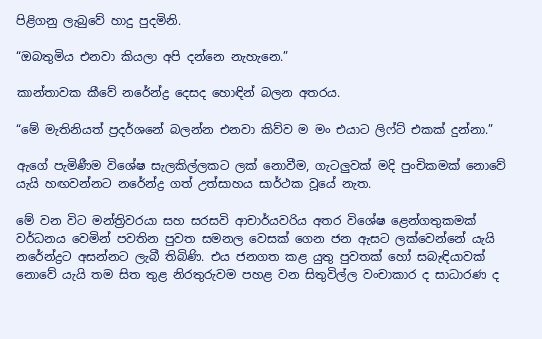පිළිගනු ලැබුවේ හාදු පුදමිනි.

“ඔබතුමිය එනවා කියලා අපි දන්නෙ නැහැනෙ.”

කාන්තාවක කීවේ නරේන්ද්‍ර දෙසද හොඳින් බලන අතරය.

“මේ මැතිනියත් ප්‍රදර්ශනේ බලන්න එනවා කිව්ව ම මං එයාට ලිෆ්ට් එකක් දුන්නා.”

ඇගේ පැමිණීම විශේෂ සැලකිල්ලකට ලක් නොවීම, ගැටලුවක් මදි පුංචිකමක් නොවේ යැයි හඟවන්නට නරේන්ද්‍ර ගත් උත්සාහය සාර්ථක වූයේ නැත.

මේ වන විට මන්ත්‍රිවරයා සහ සරසවි ආචාර්යවරිය අතර විශේෂ ළෙන්ගතුකමක් වර්ධනය වෙමින් පවතින පුවත සමනල වෙසක් ගෙන ජන ඇසට ලක්වෙන්නේ යැයි නරේන්ද්‍රට අසන්නට ලැබී තිබිණි. එය ජනගත කළ යුතු පුවතක් හෝ සබැඳියාවක් නොවේ යැයි තම සිත තුළ නිරතුරුවම පහළ වන සිතුවිල්ල වංචාකාර ද සාධාරණ ද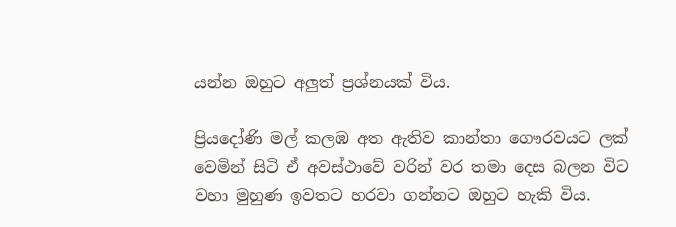යන්න ඔහුට අලුත් ප්‍රශ්නයක් විය.

ප්‍රියදෝණි මල් කලඹ අත ඇතිව කාන්තා ගෞරවයට ලක් වෙමින් සිටි ඒ අවස්ථාවේ වරින් වර තමා දෙස බලන විට වහා මුහුණ ඉවතට හරවා ගන්නට ඔහුට හැකි විය.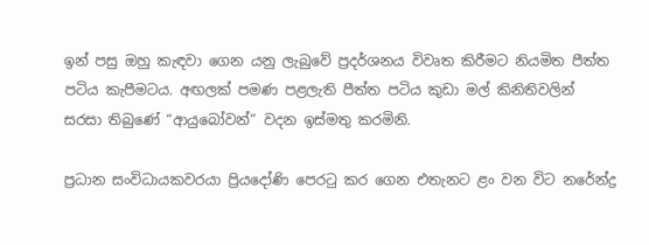ඉන් පසු ඔහු කැඳවා ගෙන යනු ලැබුවේ ප්‍රදර්ශනය විවෘත කිරීමට නියමිත පීත්ත පටිය කැපීමටය. අඟලක් පමණ පළලැති පීත්ත පටිය කුඩා මල් කිනිතිවලින් සරසා තිබුණේ “ආයුබෝවන්” වදන ඉස්මතු කරමිනි.

ප්‍රධාන සංවිධායකවරයා ප්‍රියදෝණි පෙරටු කර ගෙන එතැනට ළං වන විට නරේන්ද්‍ර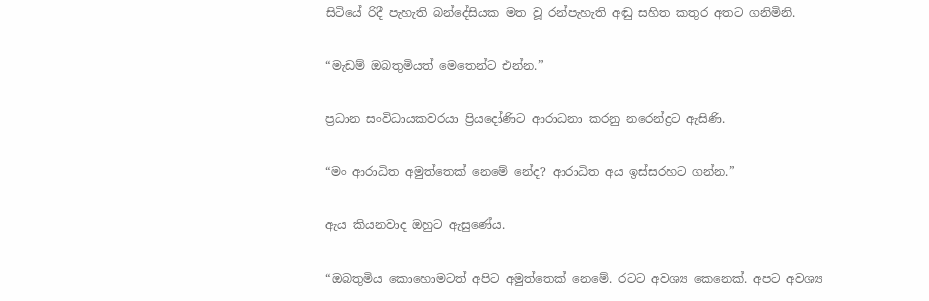සිටියේ රිදී පැහැති බන්දේසියක මත වූ රන්පැහැති අඬු සහිත කතුර අතට ගනිමිනි.

“මැඩම් ඔබතුමියත් මෙතෙන්ට එන්න.”

ප්‍රධාන සංවිධායකවරයා ප්‍රියදෝණිට ආරාධනා කරනු නරෙන්ද්‍රට ඇසිණි.

“මං ආරාධිත අමුත්තෙක් නෙමේ නේද? ආරාධිත අය ඉස්සරහට ගන්න.”

ඇය කියනවාද ඔහුට ඇසුණේය.

“ඔබතුමිය කොහොමටත් අපිට අමුත්තෙක් නෙමේ. රටට අවශ්‍ය කෙනෙක්. අපට අවශ්‍ය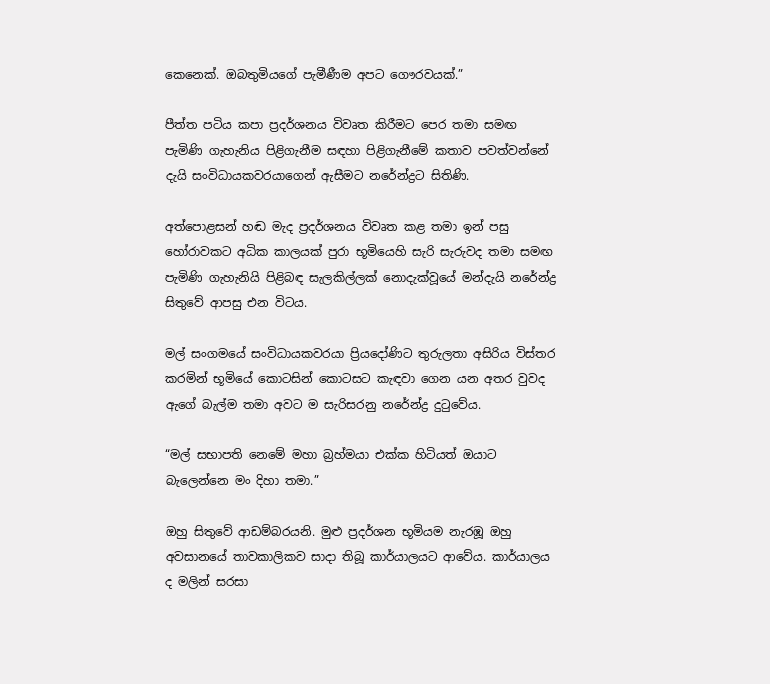කෙනෙක්. ඔබතුමියගේ පැමීණීම අපට ගෞරවයක්.”

පීත්ත පටිය කපා ප්‍රදර්ශනය විවෘත කිරීමට පෙර තමා සමඟ පැමිණි ගැහැනිය පිළිගැනීම සඳහා පිළිගැනීමේ කතාව පවත්වන්නේ දැයි සංවිධායකවරයාගෙන් ඇසීමට නරේන්ද්‍රට සිතිණි.

අත්පොළසන් හඬ මැද ප්‍රදර්ශනය විවෘත කළ තමා ඉන් පසු හෝරාවකට අධික කාලයක් පුරා භූමියෙහි සැරි සැරුවද තමා සමඟ පැමිණි ගැහැනියි පිළිබඳ සැලකිල්ලක් නොදැක්වූයේ මන්දැයි නරේන්ද්‍ර සිතුවේ ආපසු එන විටය.

මල් සංගමයේ සංවිධායකවරයා ප්‍රියදෝණිට තුරුලතා අසිරිය විස්තර කරමින් භූමියේ කොටසින් කොටසට කැඳවා ගෙන යන අතර වුවද ඇ‍ගේ බැල්ම තමා අවට ම සැරිසරනු නරේන්ද්‍ර දුටුවේය.

“මල් සභාපති නෙමේ මහා බ්‍රහ්මයා එක්ක හිටියත් ඔයාට බැලෙන්නෙ මං දිහා තමා.”

ඔහු සිතුවේ ආඩම්බරයනි. මුළු ප්‍රදර්ශන භූමියම නැරඹූ ඔහු අවසානයේ තාවකාලිකව සාදා තිබූ කාර්යාලයට ආවේය. කාර්යාලය ද මලින් සරසා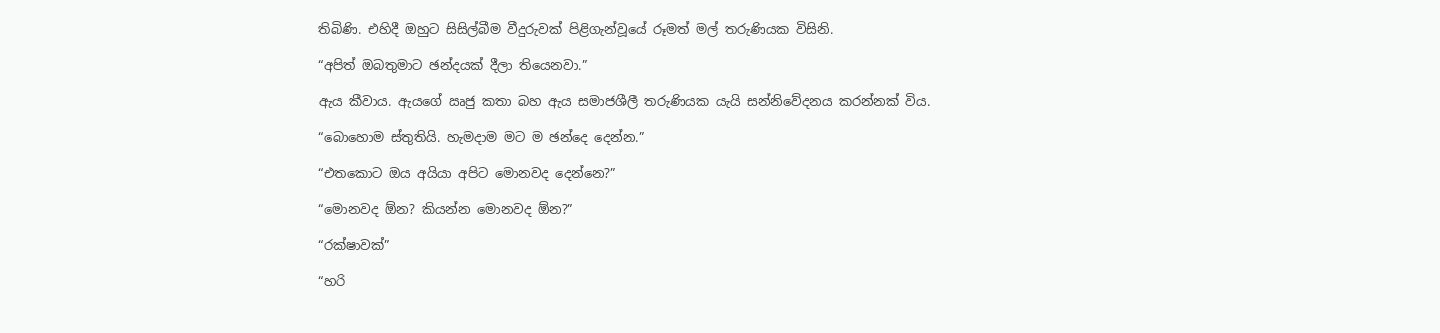තිබිණි. එහිදී ඔහුට සිසිල්බීම වීදුරුවක් පිළිගැන්වූයේ රූමත් මල් තරුණියක විසිනි.

“අපිත් ඔබතුමාට ඡන්දයක් දීලා තියෙනවා.”

ඇය කීවාය. ඇයගේ ඍජු කතා බහ ඇය සමාජශීලී තරුණියක යැයි සන්නිවේදනය කරන්නක් විය.

“බොහොම ස්තුතියි. හැමදාම මට ම ඡන්දෙ දෙන්න.”

“එතකොට ඔය අයියා අපිට මොනවද දෙන්නෙ?”

“මොනවද ඕන? කියන්න මොනවද ඕන?”

“රක්ෂාවක්”

“හරි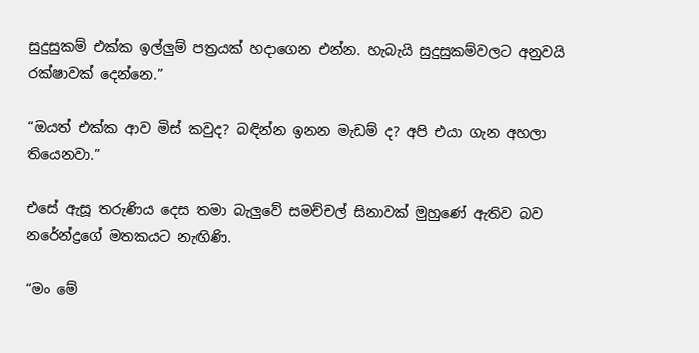සුදුසුකම් එක්ක ඉල්ලුම් පත්‍රයක් හදාගෙන එන්න. හැබැයි සුදුසුකම්වලට අනුවයි රක්ෂාවක් දෙන්නෙ.”

“ඔයත් එක්ක ආව මිස් කවුද? බඳින්න ඉනන මැඩම් ද? අපි එයා ගැන අහලා තියෙනවා.”

එසේ ඇසූ තරුණිය දෙස තමා බැලුවේ සමච්චල් සිනාවක් මුහුණේ ඇතිව බව නරේන්ද්‍රගේ මතකයට නැඟිණි.

“මං මේ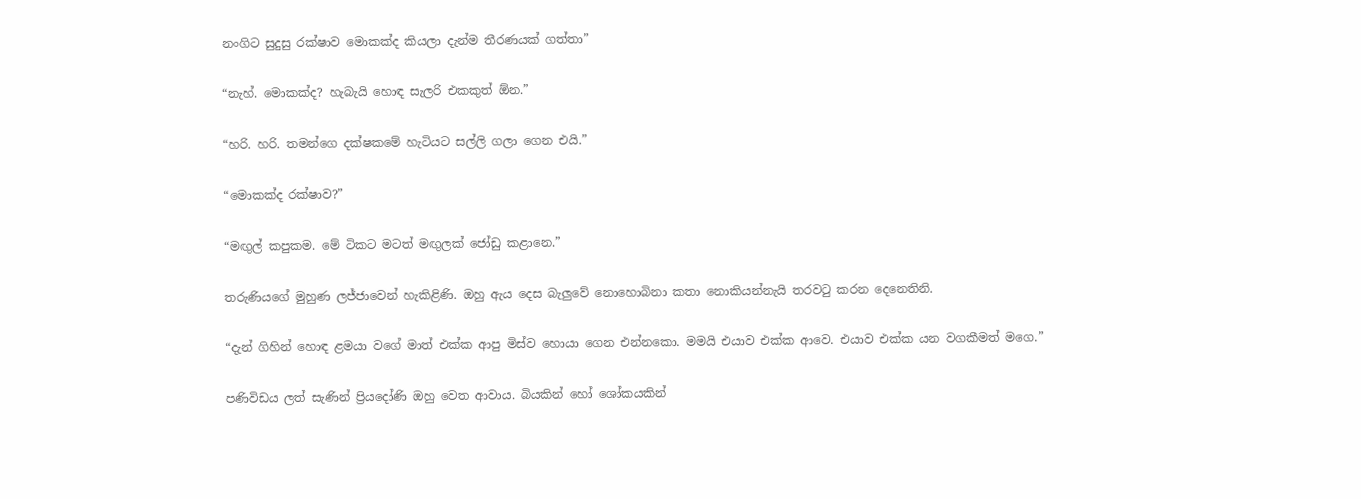නංගිට සුදුසු රක්ෂාව මොකක්ද කියලා දැන්ම තීරණයක් ගත්තා”

“නැහ්. මොකක්ද? හැබැයි හොඳ සැලරි එකකුත් ඕන.”

“හරි. හරි. තමන්ගෙ දක්ෂකමේ හැටියට සල්ලි ගලා ගෙන එයි.”

“මොකක්ද රක්ෂාව?”

“මඟුල් කපුකම. මේ ටිකට මටත් මඟුලක් ජෝඩු කළානෙ.”

තරුණියගේ මුහුණ ලජ්ජාවෙන් හැකිළිණි. ඔහු ඇය දෙස බැලුවේ නොහොබිනා කතා නොකියන්නැයි තරවටු කරන දෙනෙතිනි.

“දැන් ගිහින් හොඳ ළමයා වගේ මාත් එක්ක ආපු මිස්ව හොයා ගෙන එන්නකො. මමයි එයාව එක්ක ආවෙ. එයාව එක්ක යන වගකීමත් මගෙ.”

පණිවිඩය ලත් සැණින් ප්‍රියදෝණි ඔහු වෙත ආවාය. බියකින් හෝ ශෝකයකින්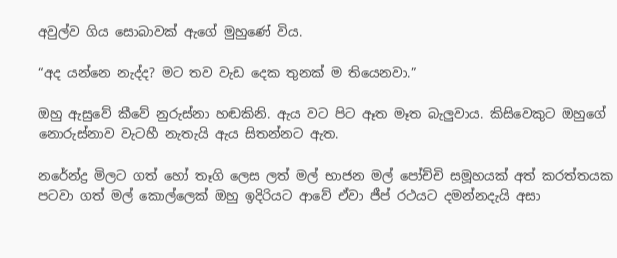අවුල්ව ගිය සොබාවක් ඇගේ මුහුණේ විය.

“අද යන්නෙ නැද්ද? මට තව වැඩ දෙක තුනක් ම තියෙනවා.”

ඔහු ඇසුවේ කීවේ නුරුස්නා හඬකිනි. ඇය වට පිට ඈත මෑත බැලුවාය. කිසිවෙකුට ඔහුගේ නොරුස්නාව වැටහී නැතැයි ඇය සිතන්නට ඇත.

නරේන්ද්‍ර මිලට ගත් හෝ තෑගි ලෙස ලත් මල් භාජන මල් පෝච්චි සමූහයක් අත් කරත්තයක පටවා ගත් මල් කොල්ලෙක් ඔහු ඉදිරියට ආවේ ඒවා ජීප් රථයට දමන්නදැයි අසා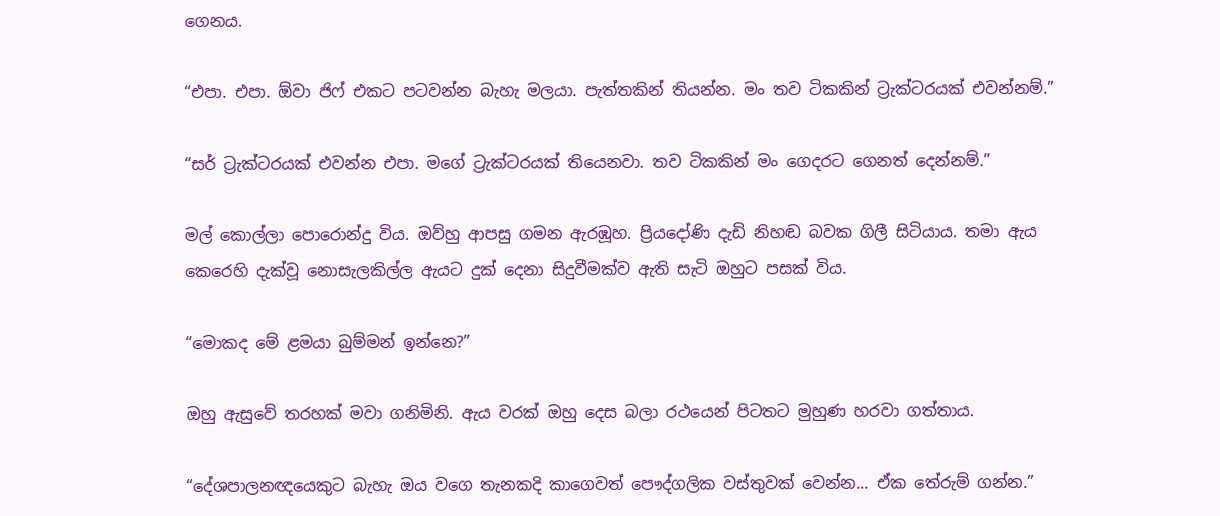ගෙනය.

“එපා. එපා. ඕවා ජිෆ් එකට පටවන්න බැහැ මලයා. පැත්තකින් තියන්න. මං තව ටිකකින් ට්‍රැක්ටරයක් එවන්නම්.”

“සර් ට්‍රැක්ටරයක් එවන්න එපා. මගේ ට්‍රැක්ටරයක් තියෙනවා. තව ටිකකින් මං ගෙදරට ගෙනත් දෙන්නම්.”

මල් කොල්ලා පොරොන්දු විය. ඔව්හු ආපසු ගමන ඇරඹූහ. ප්‍රියදෝණි දැඩි නිහඬ බවක ගිලී සිටියාය. තමා ඇය කෙරෙහි දැක්වූ නොසැලකිල්ල ඇයට දුක් දෙනා සිදුවීමක්ව ඇති සැටි ඔහුට පසක් විය.

“මොකද මේ ළමයා බුම්මන් ඉන්නෙ?”

ඔහු ඇසුවේ තරහක් මවා ගනිමිනි. ඇය වරක් ඔහු දෙස බලා රථයෙන් පිටතට මුහුණ හරවා ගත්තාය.

“දේශපාලනඥයෙකුට බැහැ ඔය වගෙ තැනකදි කාගෙවත් පෞද්ගලික වස්තුවක් වෙන්න... ඒක තේරුම් ගන්න.”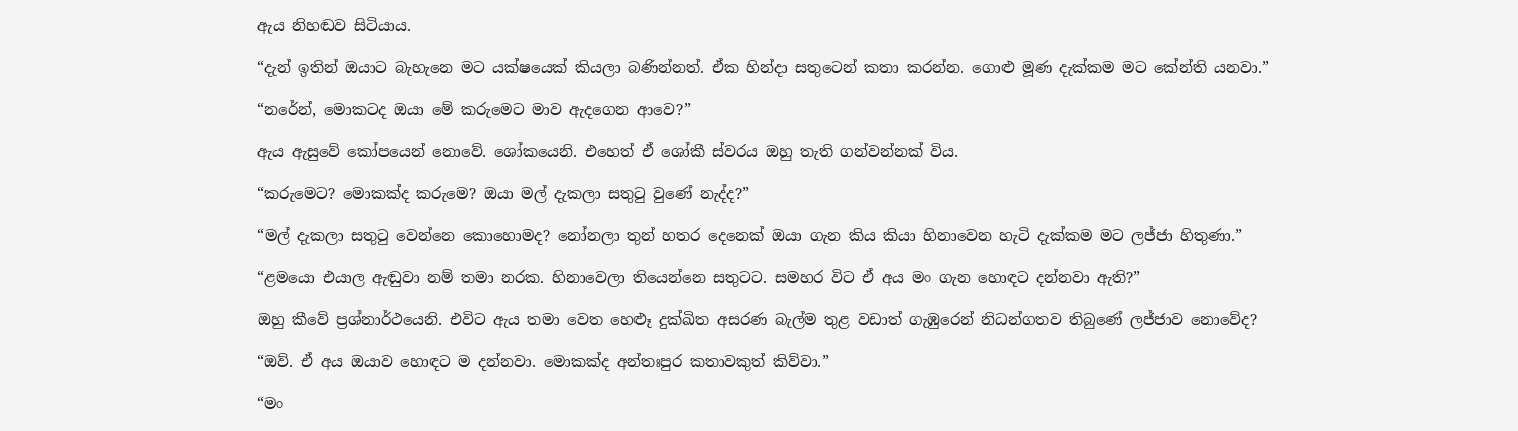ඇය නිහඬව සිටියාය.

“දැන් ඉතින් ඔයාට බැහැනෙ මට යක්ෂයෙක් කියලා බණින්නත්. ඒක හින්දා සතුටෙන් කතා කරන්න. ගොළු මූණ දැක්කම මට කේන්ති යනවා.”

“නරේන්, මොකටද ඔයා මේ කරුමෙට මාව ඇදගෙන ආවෙ?”

ඇය ඇසුවේ කෝපයෙන් නොවේ. ශෝකයෙනි. එහෙත් ඒ ශෝකී ස්වරය ඔහු තැති ගන්වන්නක් විය.

“කරුමෙට? මොකක්ද කරුමෙ? ඔයා මල් දැකලා සතුටු වුණේ නැද්ද?”

“මල් දැකලා සතුටු වෙන්නෙ කොහොමද? නෝනලා ‍තුන් හතර දෙනෙක් ඔයා ගැන කිය කියා හිනාවෙන හැටි දැක්කම මට ලජ්ජා හිතුණා.”

“ළමයො එයාල ඇඬුවා නම් තමා නරක. හිනාවෙලා තියෙන්නෙ සතුටට. සමහර විට ඒ අය මං ගැන හොඳට දන්නවා ඇති?”

ඔහු කීවේ ප්‍රශ්නාර්ථයෙනි. එවිට ඇය තමා වෙත හෙළූ දුක්ඛිත අසරණ බැල්ම තුළ වඩාත් ගැඹුරෙන් නිධන්ගතව තිබුණේ ලජ්ජාව නොවේද?

“ඔව්. ඒ අය ඔයාව හොඳට ම දන්නවා. මොකක්ද අන්තඃපුර කතාවකුත් කිව්වා.”

“මං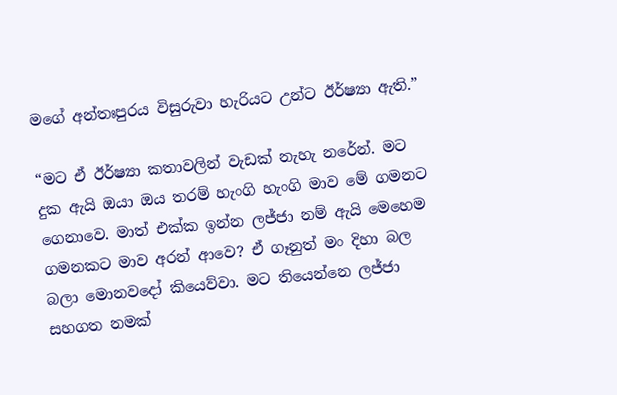මගේ අන්තඃපුරය විසුරුවා හැරියට උන්ට ඊර්ෂ්‍යා ඇති.”

“මට ඒ ඊර්ෂ්‍යා කතාවලින් වැඩක් නැහැ නරේන්. මට දුක ඇයි ඔයා ඔය තරම් හැංගි හැංගි මාව මේ ගමනට ගෙනාවෙ. මාත් එක්ක ඉන්න ලජ්ජා නම් ඇයි මෙහෙම ගමනකට මාව අරන් ආවෙ? ඒ ගෑනුත් මං දිහා බල බලා මොනවදෝ කියෙව්වා. මට තියෙන්නෙ ලජ්ජා සහගත නමක්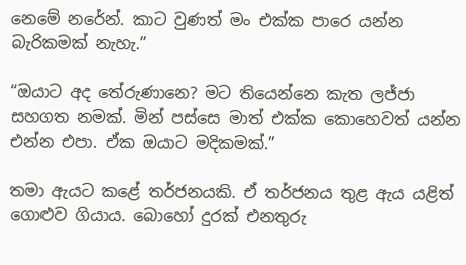නෙමේ නරේන්. කාට වුණත් මං එක්ක පාරෙ යන්න බැරිකමක් නැහැ.”

“ඔයාට අද තේරුණානෙ? මට තියෙන්නෙ කැත ලජ්ජා සහගත නමක්. මින් පස්සෙ මාත් එක්ක කොහෙවත් යන්න එන්න එපා. ඒක ඔයාට මදිකමක්.”

තමා ඇයට කළේ තර්ජනයකි. ඒ තර්ජනය තුළ ඇය යළිත් ගොළුව ගියාය. බොහෝ දුරක් එනතුරු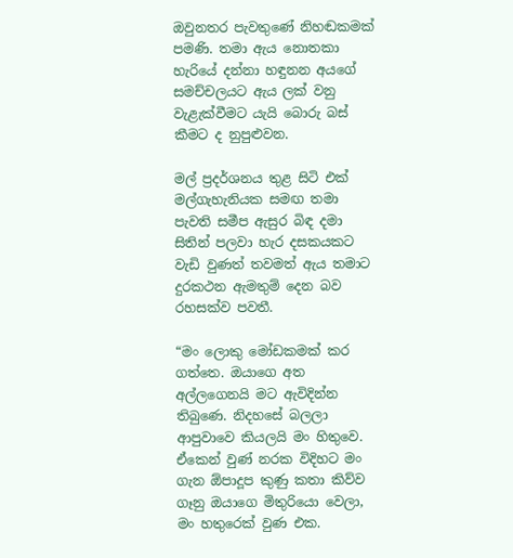ඔවුනතර පැවතුණේ නිහඬකමක් පමණි. තමා ඇය නොතකා හැරියේ දන්නා හඳුනන අයගේ සමච්චලයට ඇය ලක් වනු වැළැක්වීමට යැයි බොරු බස් කීමට ද නුපුළුවන.

මල් ප්‍රදර්ශනය තුළ සිටි එක් මල්ගැහැනියක සමඟ තමා පැවති සමීප ඇසුර බිඳ දමා සිතින් පලවා හැර දසකයකට වැඩි වුණත් තවමත් ඇය තමාට දුරකථන ඇමතුම් දෙන බව රහසක්ව පවතී.

“මං ලොකු මෝඩකමක් කර ගත්තෙ. ඔයාගෙ අත අල්ලගෙනයි මට ඇවිදින්න තිබුණෙ. නිදහසේ බලලා ආපුවාවෙ කියලයි මං හිතුවෙ. ඒකෙන් වුණ් නරක විදිහට මං ගැන ඕපාදූප කුණු කතා කිව්ව ගෑනු ඔයාගෙ මිතුරියො වෙලා, මං හතුරෙක් වුණ එක.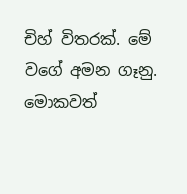චිහ් විතරක්. මේ වගේ අමන ගෑනු. මොකවත්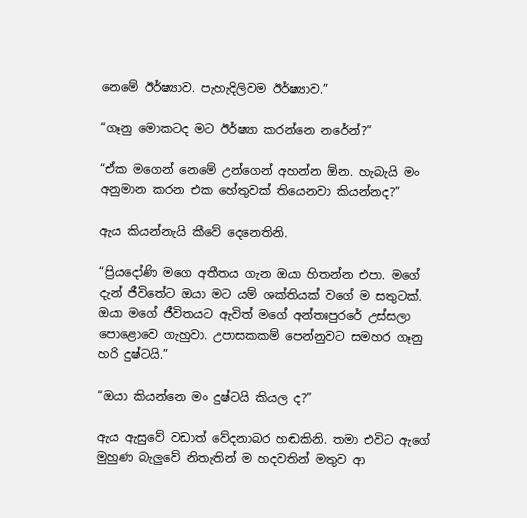නෙමේ ඊර්ෂ්‍යාව. පැහැදිලිවම ඊර්ෂ්‍යාව.”

“ගෑනු මොකටද මට ඊර්ෂ්‍යා කරන්නෙ නරේන්?”

“ඒක මගෙන් නෙමේ උන්ගෙන් අහන්න ඕන. හැබැයි මං අනුමාන කරන එක හේතුවක් තියෙනවා කියන්නද?”

ඇය කියන්නැයි කීවේ දෙනෙතිනි.

“ප්‍රියදෝණි මගෙ අතීතය ගැන ඔයා හිතන්න එපා. මගේ දැන් ජීවිතේට ඔයා මට යම් ශක්තියක් වගේ ම සතුටක්. ඔයා මගේ ජීවිතයට ඇවිත් මගේ අන්තඃපුරරේ උස්සලා පොළොවෙ ගැහුවා. උපාසකකම් පෙන්නුවට සමහර ගෑනු හරි දුෂ්ටයි.”

“ඔයා කියන්නෙ මං දුෂ්ටයි කියල ද?”

ඇය ඇසුවේ වඩාත් වේදනාබර හඬකිනි. තමා එවිට ඇගේ මුහුණ බැලුවේ නිතැතින් ම හදවතින් මතුව ආ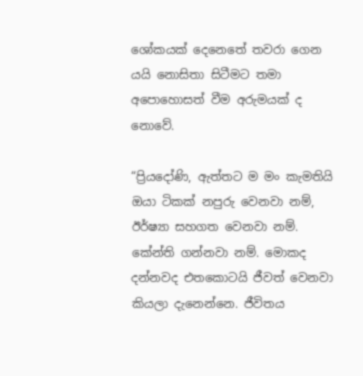ශෝකයක් දෙනෙතේ තවරා ගෙන යයි නොසිතා සිටීමට තමා අපොහොසත් වීම අරුමයක් ද නොවේ.

“ප්‍රියදෝණි, ඇත්තට ම මං කැමතියි ඔයා ටිකක් නපුරු වෙනවා නම්, ඊර්ෂ්‍යා සහගත වෙනවා නම්. කේන්ති ගන්නවා නම්. මොකද දන්නවද එතකොටයි ජීවත් වෙනවා කියලා දැනෙන්නෙ. ජීවිතය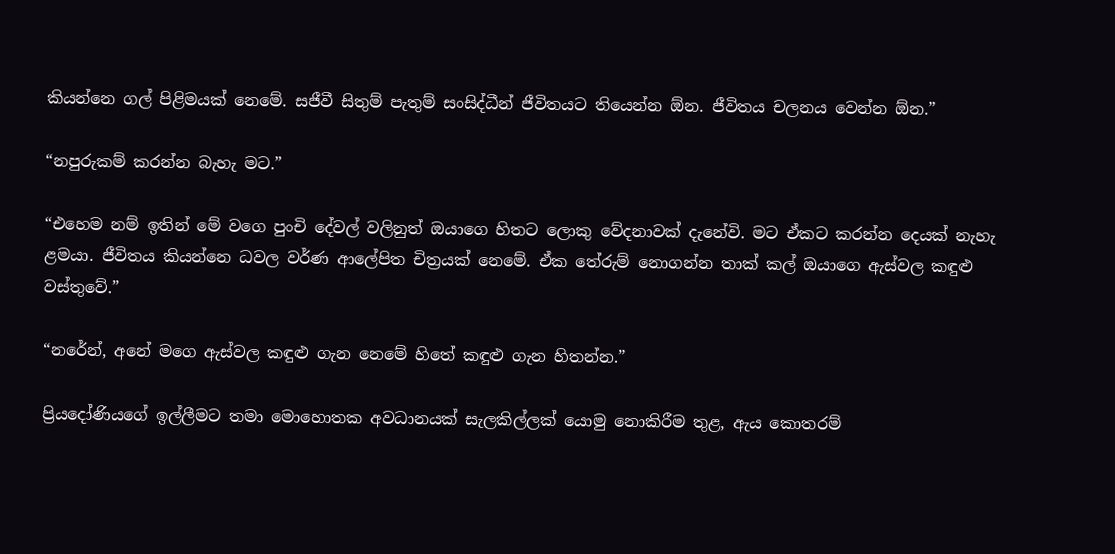කියන්නෙ ගල් පිළිමයක් නෙමේ. සජීවී සිතුම් පැතුම් සංසිද්ධීන් ජීවිතයට තියෙන්න ඕන. ජීවිතය චලනය වෙන්න ඕන.”

“නපුරුකම් කරන්න බැහැ මට.”

“එහෙම නම් ඉතින් මේ වගෙ පුංචි දේවල් වලිනුත් ඔයාගෙ හිතට ලොකු වේදනාවක් දැනේවි. මට ඒකට කරන්න දෙයක් නැහැ ළමයා. ජීවිතය කියන්නෙ ධවල වර්ණ ආලේපිත චිත්‍රයක් නෙමේ. ඒක තේරුම් නොගන්න තාක් කල් ඔයාගෙ ඇස්වල කඳුළු වස්තුවේ.”

“නරේන්, අනේ මගෙ ඇස්වල කඳුළු ගැන නෙමේ හිතේ කඳුළු ගැන හිතන්න.”

ප්‍රියදෝණියගේ ඉල්ලීමට තමා මොහොතක අවධානයක් සැලකිල්ලක් යොමු නොකිරීම තුළ, ඇය කොතරම්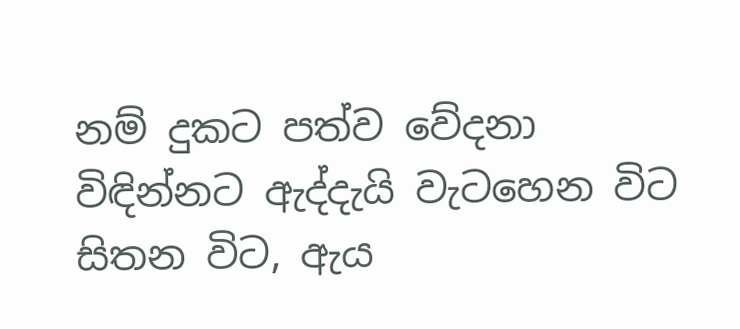නම් දුකට පත්ව වේදනා විඳින්නට ඇද්දැයි වැටහෙන විට සිතන විට, ඇය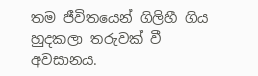තම ජීවිතයෙන් ගිලිහී ගිය හුදකලා තරුවක් වී අවසානය.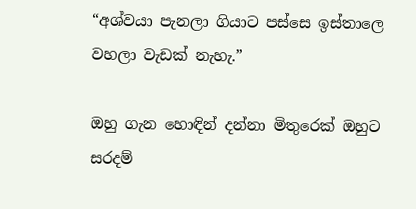“අශ්වයා පැනලා ගියාට පස්සෙ ඉස්තාලෙ වහලා වැඩක් නැහැ.”

ඔහු ගැන හොඳින් දන්නා මිතුරෙක් ඔහුට සරදම්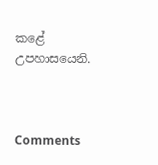කළේ උපහාසයෙනි.



Comments